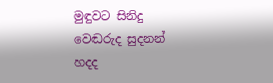මුඳුවට සිනිදු වෙඬරුද සුදනන් හදද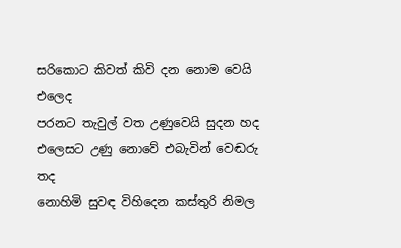සරිකොට කිවත් කිවි දන නොම වෙයි එලෙද
පරනට තැවුල් වත උණුවෙයි සුදන හද
එලෙසට උණු නොවේ එබැවින් වෙඬරු තද
නොහිමි සුවඳ විහිදෙන කස්තුරි නිමල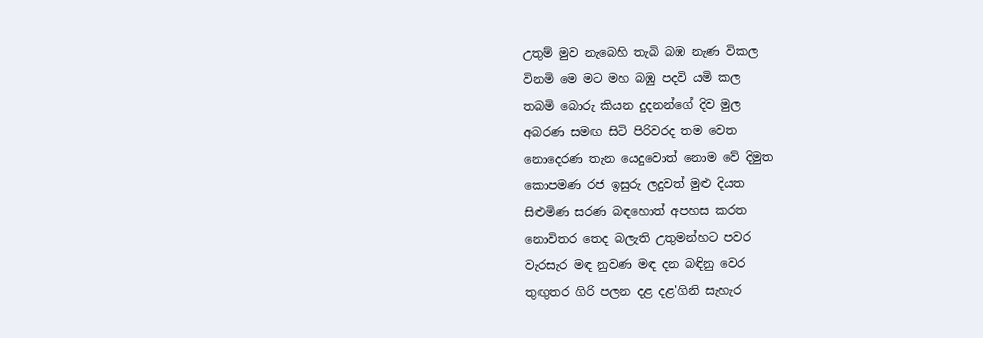උතුම් මුව නැබෙහි තැබි බඹ නැණ විකල
විනමි මෙ මට මහ බඹු පදවි යමි කල
තබමි බොරු කියන දුදනන්ගේ දිව මුල
අබරණ සමඟ සිටි පිරිවරද තම වෙත
නොදෙරණ තැන යෙදුවොත් නොම වේ දිමුත
කොපමණ රජ ඉසුරු ලදුවත් මුළු දියත
සිළුමිණ සරණ බඳහොත් අපහස කරත
නොවිතර තෙද බලැති උතුමන්හට පවර
වැරසැර මඳ නුවණ මඳ දන බඳිනු වෙර
තුඟුතර ගිරි පලන දළ දළ'ගිනි සැහැර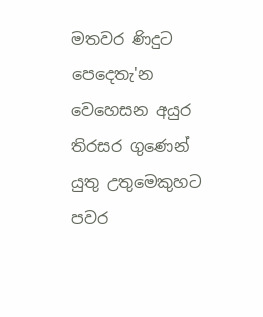මතවර ණිදුට පෙදෙතැ'න වෙහෙසන අයුර
තිරසර ගුණෙන් යුතු උතුමෙකුහට පවර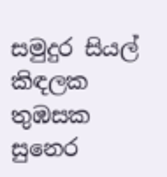සමුදුර සියල් කිඳලක තුඹසක සුනෙර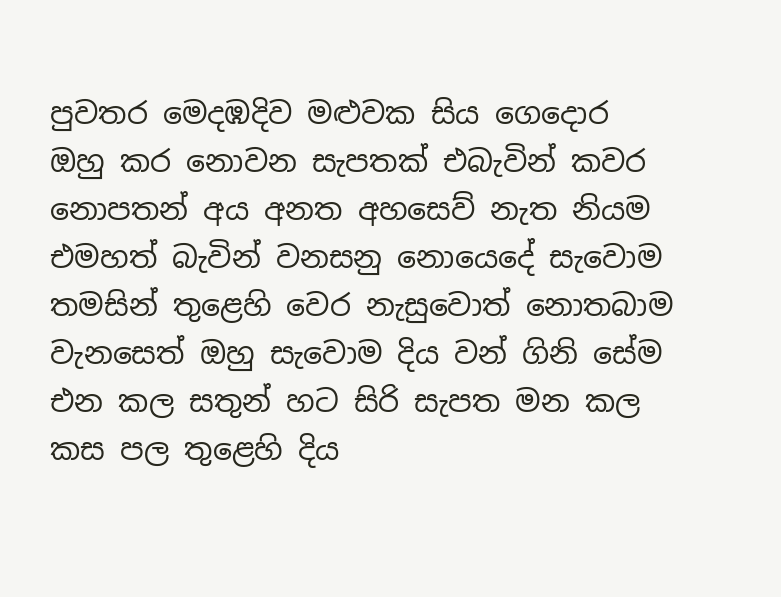පුවතර මෙදඹදිව මළුවක සිය ගෙදොර
ඔහු කර නොවන සැපතක් එබැවින් කවර
නොපතන් අය අනත අහසෙව් නැත නියම
එමහත් බැවින් වනසනු නොයෙදේ සැවොම
තමසින් තුළෙහි වෙර නැසුවොත් නොතබාම
වැනසෙත් ඔහු සැවොම දිය වන් ගිනි සේම
එන කල සතුන් හට සිරි සැපත මන කල
කස පල තුළෙහි දිය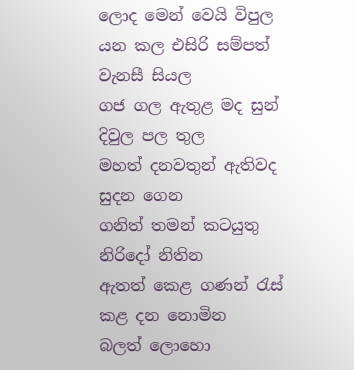ලොද මෙන් වෙයි විපුල
යන කල එසිරි සම්පත් වැනසී සියල
ගජ ගල ඇතුළ මද සුන් දිවුල පල තුල
මහත් දනවතුන් ඇතිවද සුදන ගෙන
ගනිත් තමන් කටයුතු නිරිදෝ නිතින
ඇතත් කෙළ ගණන් රැස් කළ දන නොමින
බලත් ලොහො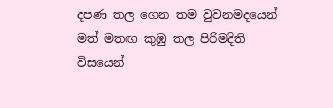දපණ තල ගෙන තම වුවනමදයෙන් මත් මතඟ කුඹු තල පිරිමදිති
විසයෙන්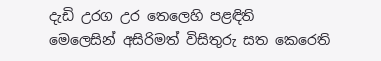දැඩි උරග උර තෙලෙහි පළඳිති
මෙලෙසින් අසිරිමත් විසිතුරු සත කෙරෙති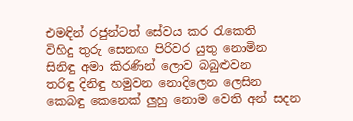එමඳින් රජුන්ටත් සේවය කර රැකෙති
විහිදු තුරු සෙනඟ පිරිවර යුතු නොමින
සිනිඳු අමා කිරණින් ලොව බබුළුවන
තරිඳු දිනිඳු හමුවන නොදිලෙන ලෙසින
කෙබඳු කෙනෙක් ලුහු නොම වෙති අන් සදන